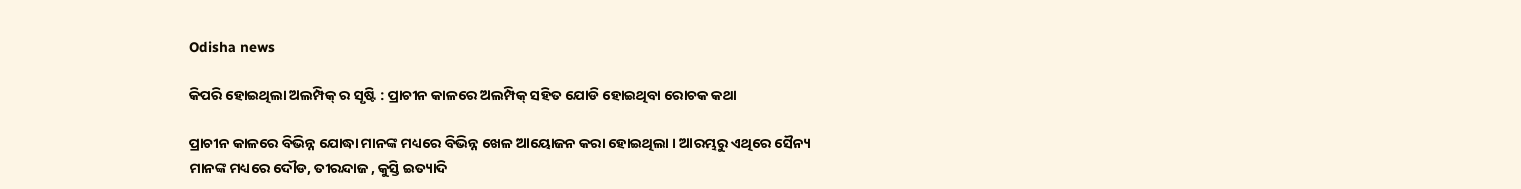Odisha news

କିପରି ହୋଇଥିଲା ଅଲମ୍ପିକ୍ ର ସୃଷ୍ଟି : ପ୍ରାଚୀନ କାଳରେ ଅଲମ୍ପିକ୍ ସହିତ ଯୋଡି ହୋଇଥିବା ରୋଚକ କଥା

ପ୍ରାଚୀନ କାଳରେ ବିଭିନ୍ନ ଯୋଦ୍ଧା ମାନଙ୍କ ମଧ୍ୟରେ ବିଭିନ୍ନ ଖେଳ ଆୟୋଜନ କରା ହୋଇଥିଲା । ଆରମ୍ଭରୁ ଏଥିରେ ସୈନ୍ୟ ମାନଙ୍କ ମଧ୍ୟରେ ଦୌଡ, ତୀରନ୍ଦାଜ , କୁସ୍ତି ଇତ୍ୟାଦି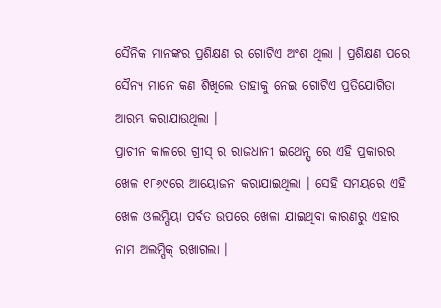ସୈନିକ ମାନଙ୍କର ପ୍ରଶିକ୍ଷଣ ର ଗୋଟିଏ ଅଂଶ ଥିଲା । ପ୍ରଶିକ୍ଷଣ ପରେ ସୈନ୍ୟ ମାନେ କଣ ଶିଖିଲେ ତାହାକୁ ନେଇ ଗୋଟିଏ ପ୍ରତିଯୋଗିତା ଆରମ୍ଭ କରାଯାଉଥିଲା ।
ପ୍ରାଚୀନ କାଳରେ ଗ୍ରୀସ୍ ର ରାଜଧାନୀ ଇଥେନ୍ସ୍ ରେ ଏହି ପ୍ରକାରର ଖେଳ ୧୮୬୯ରେ ଆୟୋଜନ କରାଯାଇଥିଲା । ସେହି ସମୟରେ ଏହି ଖେଳ ଓଲମ୍ପିୟା ପର୍ବତ ଉପରେ ଖେଳା ଯାଇଥିବା କାରଣରୁ ଏହାର ନାମ ଅଲମ୍ପିକ୍ ରଖାଗଲା ।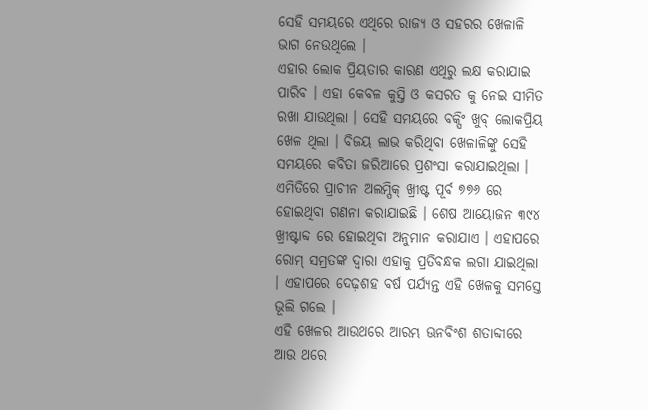ସେହି ସମୟରେ ଏଥିରେ ରାଜ୍ୟ ଓ ସହରର ଖେଳାଳି ଭାଗ ନେଉଥିଲେ ।
ଏହାର ଲୋକ ପ୍ରିୟତାର କାରଣ ଏଥିରୁ ଲକ୍ଷ କରାଯାଇ ପାରିବ । ଏହା କେବଳ କୁସ୍ତି ଓ କସରତ କୁ ନେଇ ସୀମିତ ରଖା ଯାଉଥିଲା । ସେହି ସମୟରେ ବକ୍ସିଂ ଖୁବ୍ ଲୋକପ୍ରିୟ ଖେଳ ଥିଲା । ବିଜୟ ଲାଭ କରିଥିବା ଖେଳାଳିଙ୍କୁ ସେହି ସମୟରେ କବିତା ଜରିଆରେ ପ୍ରଶଂସା କରାଯାଇଥିଲା । ଏମିତିରେ ପ୍ରାଚୀନ ଅଲମ୍ପିକ୍ ଖ୍ରୀଷ୍ଟ ପୂର୍ବ ୭୭୬ ରେ ହୋଇଥିବା ଗଣନା କରାଯାଇଛି । ଶେଷ ଆୟୋଜନ ୩୯୪ ଖ୍ରୀଷ୍ଟାବ୍ଦ ରେ ହୋଇଥିବା ଅନୁମାନ କରାଯାଏ । ଏହାପରେ ରୋମ୍ ସମ୍ରତଙ୍କ ଦ୍ଵାରା ଏହାକୁ ପ୍ରତିବନ୍ଧକ ଲଗା ଯାଇଥିଲା । ଏହାପରେ ଦେଢ଼ଶହ ବର୍ଷ ପର୍ଯ୍ୟନ୍ତ ଏହି ଖେଳକୁ ସମସ୍ତେ ଭୂଲି ଗଲେ ।
ଏହି ଖେଳର ଆଉଥରେ ଆରମ୍ଭ ଊନବିଂଶ ଶତାବ୍ଦୀରେ ଆଉ ଥରେ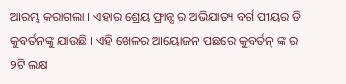ଆରମ୍ଭ କରାଗଲା । ଏହାର ଶ୍ରେୟ ଫ୍ରାନ୍ସ ର ଅଭିଯାତ୍ୟ ବର୍ଗ ପୀୟର ଡି କୁବର୍ତନଙ୍କୁ ଯାଉଛି । ଏହି ଖେଳର ଆୟୋଜନ ପଛରେ କୁବର୍ତନ୍ ଙ୍କ ର ୨ଟି ଲକ୍ଷ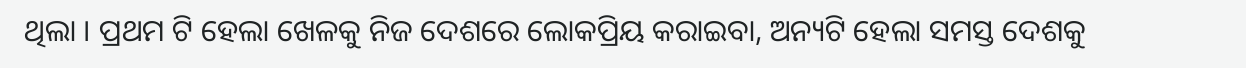ଥିଲା । ପ୍ରଥମ ଟି ହେଲା ଖେଳକୁ ନିଜ ଦେଶରେ ଲୋକପ୍ରିୟ କରାଇବା, ଅନ୍ୟଟି ହେଲା ସମସ୍ତ ଦେଶକୁ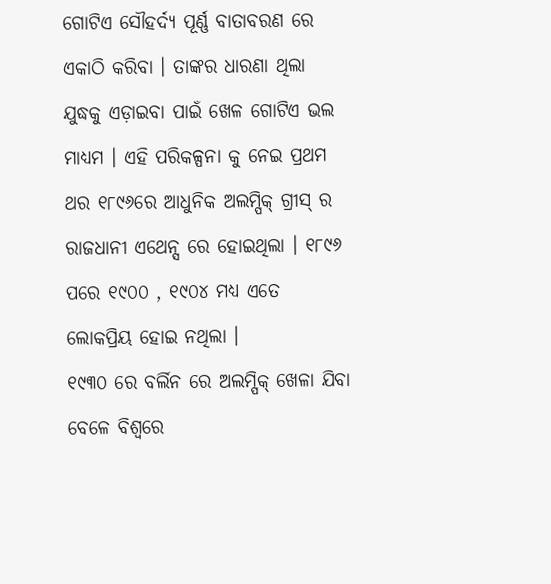ଗୋଟିଏ ସୌହର୍ଦ୍ୟ ପୂର୍ଣ୍ଣ ବାତାବରଣ ରେ ଏକାଠି କରିବା । ତାଙ୍କର ଧାରଣା ଥିଲା ଯୁଦ୍ଧକୁ ଏଡ଼ାଇବା ପାଇଁ ଖେଳ ଗୋଟିଏ ଭଲ ମାଧ୍ୟମ । ଏହି ପରିକଳ୍ପନା କୁ ନେଇ ପ୍ରଥମ ଥର ୧୮୯୬ରେ ଆଧୁନିକ ଅଲମ୍ପିକ୍ ଗ୍ରୀସ୍ ର ରାଜଧାନୀ ଏଥେନ୍ସ ରେ ହୋଇଥିଲା । ୧୮୯୬ ପରେ ୧୯୦୦ , ୧୯୦୪ ମଧ୍ୟ ଏତେ ଲୋକପ୍ରିୟ ହୋଇ ନଥିଲା ।
୧୯୩୦ ରେ ବର୍ଲିନ ରେ ଅଲମ୍ପିକ୍ ଖେଳା ଯିବା ବେଳେ ବିଶ୍ବରେ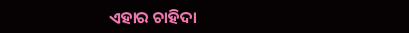ଏହାର ଚାହିଦା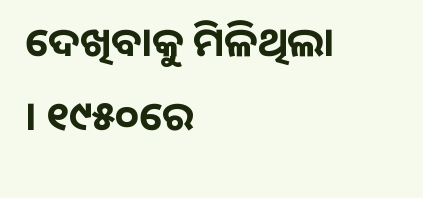ଦେଖିବାକୁ ମିଳିଥିଲା । ୧୯୫୦ରେ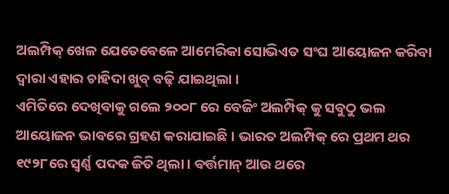ଅଲମ୍ପିକ୍ ଖେଳ ଯେତେବେଳେ ଆମେରିକା ସୋଭିଏତ ସଂଘ ଆୟୋଜନ କରିବା ଦ୍ୱାରା ଏହାର ଚାହିଦା ଖୁବ୍ ବଢ଼ି ଯାଇଥିଲା ।
ଏମିତିରେ ଦେଖିବାକୁ ଗଲେ ୨୦୦୮ ରେ ବେଜିଂ ଅଲମ୍ପିକ୍ କୁ ସବୁଠୁ ଭଲ ଆୟୋଜନ ଭାବରେ ଗ୍ରହଣ କରାଯାଇଛି । ଭାରତ ଅଲମ୍ପିକ୍ ରେ ପ୍ରଥମ ଥର ୧୯୨୮ରେ ସ୍ଵର୍ଣ୍ଣ ପଦକ ଜିତି ଥିଲା । ବର୍ତ୍ତମାନ୍ ଆଉ ଥରେ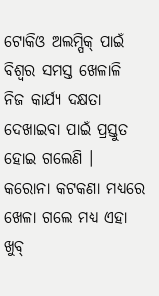ଟୋକିଓ ଅଲମ୍ପିକ୍ ପାଇଁ ବିଶ୍ଵର ସମସ୍ତ ଖେଳାଳି ନିଜ କାର୍ଯ୍ୟ ଦକ୍ଷତା ଦେଖାଇବା ପାଇଁ ପ୍ରସ୍ତୁତ ହୋଇ ଗଲେଣି । କରୋନା କଟକଣା ମଧ୍ୟରେ ଖେଳା ଗଲେ ମଧ୍ୟ ଏହା ଖୁବ୍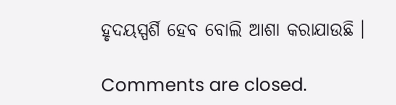ହୃଦୟସ୍ପର୍ଶି ହେବ ବୋଲି ଆଶା କରାଯାଉଛି ।

Comments are closed.